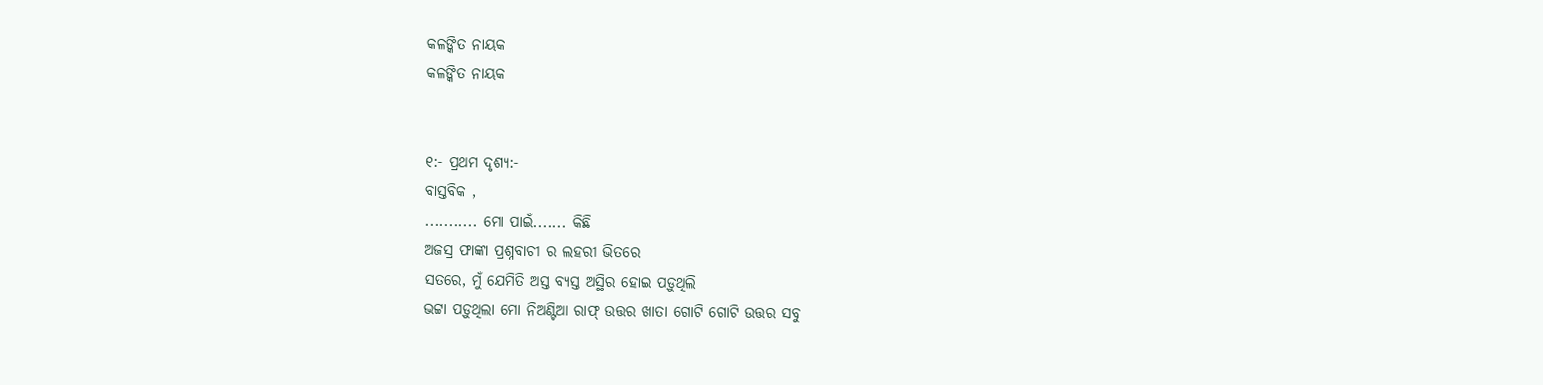କଳଙ୍କିତ ନାୟକ
କଳଙ୍କିତ ନାୟକ


୧:- ପ୍ରଥମ ଦୃଶ୍ୟ:-
ବାସ୍ତବିକ ,
........... ମୋ ପାଇଁ....... କିଛି
ଅଜସ୍ର ଫାଙ୍କା ପ୍ରଶ୍ନବାଚୀ ର ଲହରୀ ଭିତରେ
ସତରେ, ମୁଁ ଯେମିତି ଅସ୍ତ ବ୍ୟସ୍ତ ଅସ୍ଥିର ହୋଇ ପଡ଼ୁଥିଲି
ଭଟ୍ଟା ପଡ଼ୁଥିଲା ମୋ ନିଅଣ୍ଟିଆ ରାଫ୍ ଉତ୍ତର ଖାତା ଗୋଟି ଗୋଟି ଉତ୍ତର ସବୁ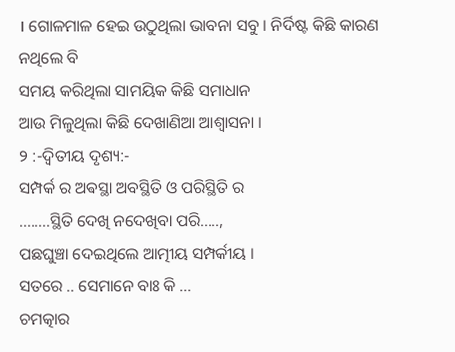। ଗୋଳମାଳ ହେଇ ଉଠୁଥିଲା ଭାବନା ସବୁ । ନିର୍ଦିଷ୍ଟ କିଛି କାରଣ ନଥିଲେ ବି
ସମୟ କରିଥିଲା ସାମୟିକ କିଛି ସମାଧାନ
ଆଉ ମିଳୁଥିଲା କିଛି ଦେଖାଣିଆ ଆଶ୍ଵାସନା ।
୨ :-ଦ୍ବିତୀୟ ଦୃଶ୍ୟ:-
ସମ୍ପର୍କ ର ଅଵସ୍ଥା ଅବସ୍ଥିତି ଓ ପରିସ୍ଥିତି ର
........ସ୍ଥିତି ଦେଖି ନଦେଖିବା ପରି.....,
ପଛଘୁଞ୍ଚା ଦେଇଥିଲେ ଆତ୍ମୀୟ ସମ୍ପର୍କୀୟ ।
ସତରେ .. ସେମାନେ ବାଃ କି ...
ଚମତ୍କାର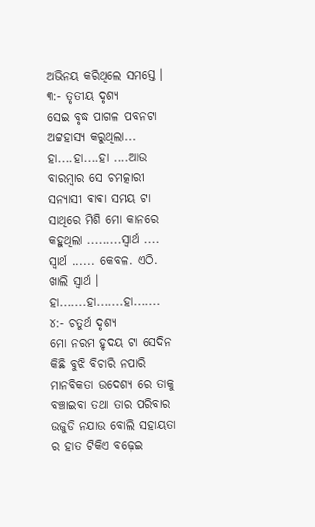ଅଭିନୟ କରିଥିଲେ ସମସ୍ତେ ।
୩:- ତୃତୀୟ ଦୃଶ୍ୟ
ସେଇ ବୃଦ୍ଧ ପାଗଳ ପବନଟା ଅଟ୍ଟହାସ୍ଯ କରୁଥିଲା...
ହା....ହା....ହା ....ଆଉ ବାରମ୍ବାର ସେ ଚମତ୍କାରୀ ସନ୍ୟାସୀ ଵାଵା ସମୟ ଟା ସାଥିରେ ମିଶି ମୋ କାନରେ କହୁଥିଲା .........ସ୍ଵାର୍ଥ .... ସ୍ଵାର୍ଥ ...... କେବଳ. ଏଠି. ଖାଲି ସ୍ବାର୍ଥ ।
ହା.......ହା.......ହା.......
୪:- ଚତୁର୍ଥ ଦୃଶ୍ୟ
ମୋ ନରମ ହୃଦୟ ଟା ସେଦିନ କିଛି ବୁଝି ବିଚାରି ନପାରି ମାନବିକତା ଉଦେଶ୍ୟ ରେ ତାକୁ ବଞ୍ଚାଇବା ତଥା ତାର ପରିବାର ଉଜୁଡି ନଯାଉ ବୋଲି ସହାୟତା ର ହାତ ଟିକିଏ ବଢ଼େଇ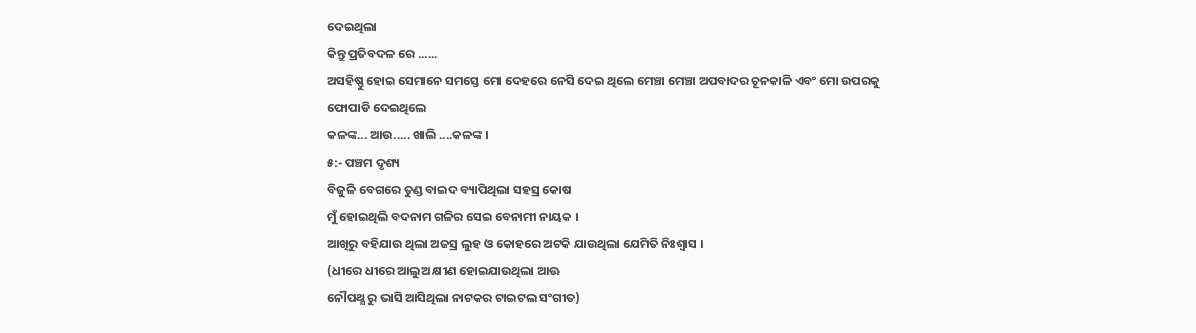ଦେଇଥିଲା
କିନ୍ତୁ ପ୍ରତିବଦଳ ରେ ......
ଅସହିଷ୍ଣୁ ହୋଇ ସେମାନେ ସମସ୍ତେ ମୋ ଦେହରେ ନେସି ଦେଇ ଥିଲେ ମେଞ୍ଚା ମେଞ୍ଚା ଅପବାଦର ଚୂନକାଳି ଏବଂ ମୋ ଉପରକୁ ଫୋପାଡି ଦେଇଥିଲେ
କଳଙ୍କ... ଆଉ..... ଖାଲି ....କଳଙ୍କ ।
୫:- ପଞ୍ଚମ ଦୃଶ୍ୟ
ବିଜୁଳି ବେଗରେ ତୁଣ୍ଡ ବାଇଦ ବ୍ୟାପିଥିଲା ସହସ୍ର କୋଷ
ମୁଁ ହୋଇଥିଲି ବଦନାମ ଗଳିର ସେଇ ବେନାମୀ ନାୟକ ।
ଆଖିରୁ ବହିଯାଉ ଥିଲା ଅଜସ୍ର ଲୁହ ଓ କୋହରେ ଅଟକି ଯାଉଥିଲା ଯେମିତି ନିଃଶ୍ୱାସ ।
(ଧୀରେ ଧୀରେ ଆଲୁଅ କ୍ଷୀଣ ହୋଇଯାଉଥିଲା ଆଊ
ନୌପଥ୍ଯ ରୁ ଭାସି ଆସିଥିଲା ନାଟକର ଟାଇଟଲ ସଂଗୀତ)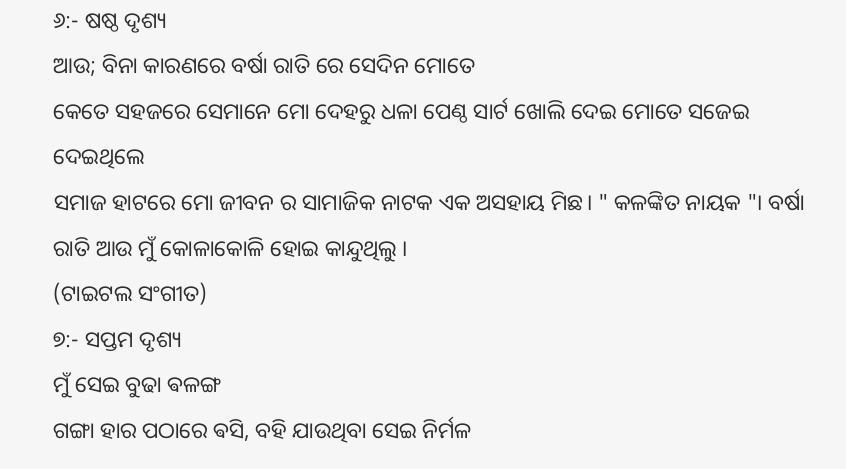୬:- ଷଷ୍ଠ ଦୃଶ୍ୟ
ଆଉ; ବିନା କାରଣରେ ବର୍ଷା ରାତି ରେ ସେଦିନ ମୋତେ
କେତେ ସହଜରେ ସେମାନେ ମୋ ଦେହରୁ ଧଳା ପେଣ୍ଠ ସାର୍ଟ ଖୋଲି ଦେଇ ମୋତେ ସଜେଇ ଦେଇଥିଲେ
ସମାଜ ହାଟରେ ମୋ ଜୀବନ ର ସାମାଜିକ ନାଟକ ଏକ ଅସହାୟ ମିଛ। " କଳଙ୍କିତ ନାୟକ "। ବର୍ଷା ରାତି ଆଉ ମୁଁ କୋଳାକୋଳି ହୋଇ କାନ୍ଦୁଥିଲୁ ।
(ଟାଇଟଲ ସଂଗୀତ)
୭:- ସପ୍ତମ ଦୃଶ୍ୟ
ମୁଁ ସେଇ ବୁଢା ଵଳଙ୍ଗ
ଗଙ୍ଗା ହାର ପଠାରେ ଵସି, ବହି ଯାଉଥିବା ସେଇ ନିର୍ମଳ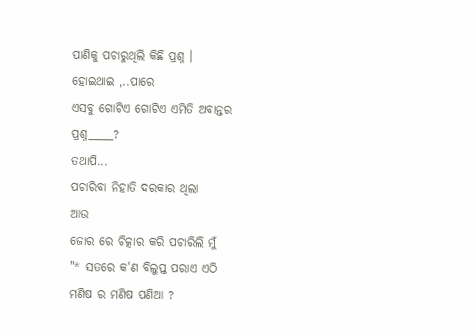ପାଣିକୁ ପଚାରୁଥିଲି କିଛି ପ୍ରଶ୍ନ ।
ହୋଇଥାଇ ,..ପାରେ
ଏସବୁ ଗୋଟିଏ ଗୋଟିଏ ଏମିତି ଅବାନ୍ତର ପ୍ରଶ୍ନ_____?
ତଥାପି...
ପଚାରିବା ନିହାତି ଦରକାର ଥିଲା
ଆଉ
ଜୋର ରେ ଚିତ୍କାର କରି ପଚାରିଲି ମୁଁ
"* ସତରେ କ'ଣ ବିଲୁପ୍ତ ପରାଏ ଏଠି
ମଣିଷ ର ମଣିଷ ପଣିଆ ?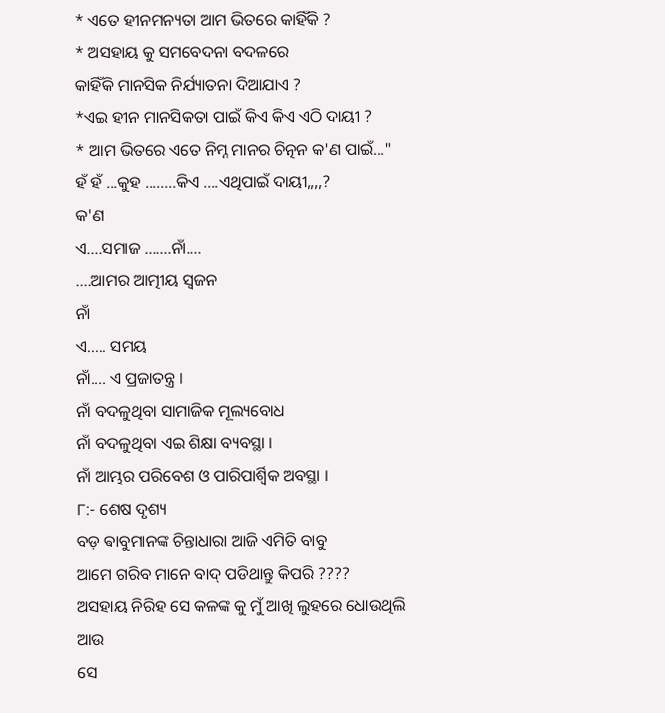* ଏତେ ହୀନମନ୍ୟତା ଆମ ଭିତରେ କାହିଁକି ?
* ଅସହାୟ କୁ ସମବେଦନା ବଦଳରେ
କାହିଁକି ମାନସିକ ନିର୍ଯ୍ୟାତନା ଦିଆଯାଏ ?
*ଏଇ ହୀନ ମାନସିକତା ପାଇଁ କିଏ କିଏ ଏଠି ଦାୟୀ ?
* ଆମ ଭିତରେ ଏତେ ନିମ୍ନ ମାନର ଚିତ୍ନନ କ'ଣ ପାଇଁ..."
ହଁ ହଁ ...କୁହ ........କିଏ ....ଏଥିପାଇଁ ଦାୟୀ,,,,?
କ'ଣ
ଏ....ସମାଜ .......ନାଁ....
....ଆମର ଆତ୍ମୀୟ ସ୍ବଜନ
ନାଁ
ଏ..... ସମୟ
ନାଁ.... ଏ ପ୍ରଜାତନ୍ତ୍ର ।
ନାଁ ବଦଳୁଥିବା ସାମାଜିକ ମୂଲ୍ୟବୋଧ
ନାଁ ବଦଳୁଥିବା ଏଇ ଶିକ୍ଷା ବ୍ୟବସ୍ଥା ।
ନାଁ ଆମ୍ଭର ପରିବେଶ ଓ ପାରିପାର୍ଶ୍ବିକ ଅବସ୍ଥା ।
୮:- ଶେଷ ଦୃଶ୍ୟ
ବଡ଼ ଵାବୁମାନଙ୍କ ଚିନ୍ତାଧାରା ଆଜି ଏମିତି ବାବୁ
ଆମେ ଗରିବ ମାନେ ବାଦ୍ ପଡିଥାନ୍ତୁ କିପରି ????
ଅସହାୟ ନିରିହ ସେ କଳଙ୍କ କୁ ମୁଁ ଆଖି ଲୁହରେ ଧୋଉଥିଲି
ଆଉ
ସେ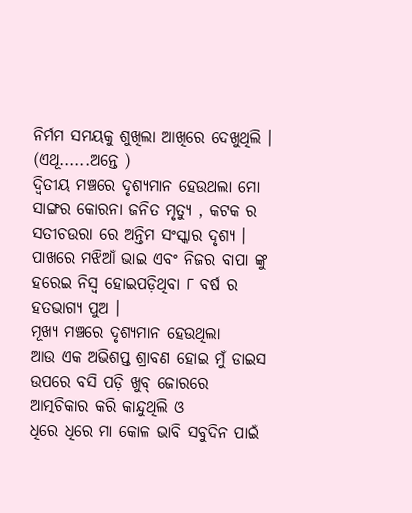ନିର୍ମମ ସମୟକୁ ଶୁଖିଲା ଆଖିରେ ଦେଖୁଥିଲି ।
(ଏଥୂ......ଅନ୍ତେ )
ଦ୍ଵିତୀୟ ମଞ୍ଚରେ ଦୃଶ୍ୟମାନ ହେଉଥଲା ମୋ ସାଙ୍ଗର କୋରନା ଜନିତ ମୃତ୍ୟୁ , କଟକ ର ସତୀଚଉରା ରେ ଅନ୍ତିମ ସଂସ୍କାର ଦୃଶ୍ୟ । ପାଖରେ ମଝିଆଁ ଭାଇ ଏବଂ ନିଜର ବାପା ଙ୍କୁ ହରେଇ ନିସ୍ଵ ହୋଇପଡ଼ିଥିବା ୮ ବର୍ଷ ର ହତଭାଗ୍ୟ ପୁଅ ।
ମୂଖ୍ୟ ମଞ୍ଚରେ ଦୃଶ୍ୟମାନ ହେଉଥିଲା
ଆଉ ଏକ ଅଭିଶପ୍ତ ଶ୍ରାବଣ ହୋଇ ମୁଁ ଡାଇସ ଉପରେ ବସି ପଡ଼ି ଖୁବ୍ ଜୋରରେ ଆତ୍ମଚିକାର କରି କାନ୍ଦୁଥିଲି ଓ
ଧିରେ ଧିରେ ମା କୋଳ ଭାବି ସବୁଦିନ ପାଇଁ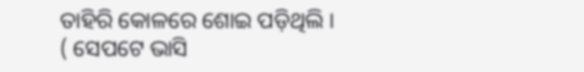ତାହିରି କୋଳରେ ଶୋଇ ପଡ଼ିଥିଲି ।
( ସେପଟେ ଭାସି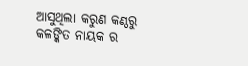ଆସୁଥିଲା କରୁଣ କଣ୍ଠରୁ
କଳଙ୍କିତ ନାୟକ ର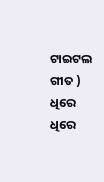ଟାଇଟଲ ଗୀତ )
ଧିରେ ଧିରେ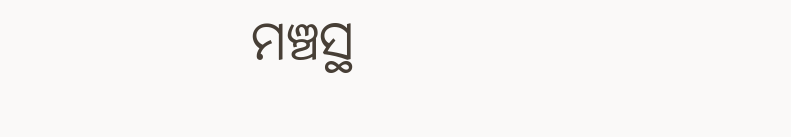ମଞ୍ଚସ୍ଥ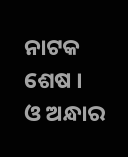ନାଟକ ଶେଷ ।
ଓ ଅନ୍ଧାର